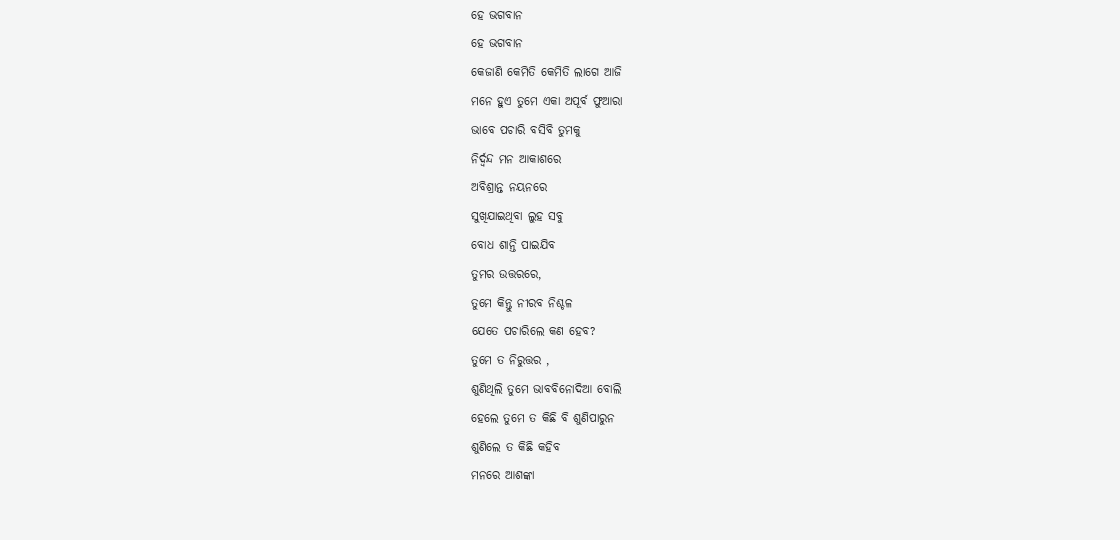ହେ ଭଗବାନ
ହେ ଭଗବାନ
କେଜାଣି କେମିତି କେମିତି ଲାଗେ ଆଜି
ମନେ ହୁଏ ତୁମେ ଏକା ଅପୂର୍ବ ଫୁଆରା
ଭାବେ ପଚାରି ବସିବି ତୁମକୁ
ନିର୍ଦ୍ଵନ୍ଦ ମନ ଆକାଶରେ
ଅବିଶ୍ରାନ୍ତ ନୟନରେ
ସୁଖିଯାଇଥିବା ଲୁହ ସବୁ
ବୋଧ ଶାନ୍ତି ପାଇଯିବ
ତୁମର ଉତ୍ତରରେ,
ତୁମେ କିନ୍ତୁ ନୀରବ ନିଶ୍ଚଳ
ଯେତେ ପଚାରିଲେ କଣ ହେବ?
ତୁମେ ତ ନିରୁତ୍ତର ,
ଶୁଣିଥିଲି ତୁମେ ଭାବବିନୋଦିଆ ବୋଲି
ହେଲେ ତୁମେ ତ କିଛି ବି ଶୁଣିପାରୁନ
ଶୁଣିଲେ ତ କିଛି କହିବ
ମନରେ ଆଶଙ୍କା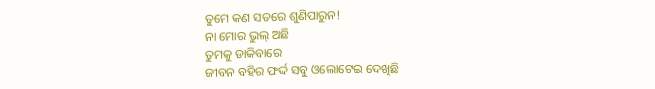ତୁମେ କଣ ସତରେ ଶୁଣିପାରୁନ!
ନା ମୋର ଭୁଲ୍ ଅଛି
ତୁମକୁ ଡାକିବାରେ
ଜୀବନ ବହିର ଫର୍ଦ୍ଦ ସବୁ ଓଲୋଟେଇ ଦେଖିଛି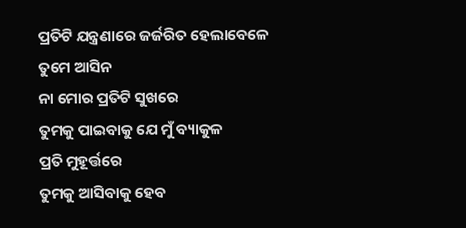ପ୍ରତିଟି ଯନ୍ତ୍ରଣାରେ ଜର୍ଜରିତ ହେଲାବେଳେ
ତୁମେ ଆସିନ
ନା ମୋର ପ୍ରତିଟି ସୁଖରେ
ତୁମକୁ ପାଇବାକୁ ଯେ ମୁଁ ବ୍ୟାକୁଳ
ପ୍ରତି ମୁହୂର୍ତ୍ତରେ
ତୁମକୁ ଆସିବାକୁ ହେବ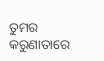ତୁମର କରୁଣାତାରେ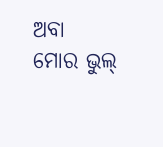ଅବା
ମୋର ଭୁଲ୍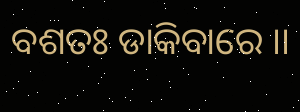ବଶତଃ ଡାକିବାରେ ।।